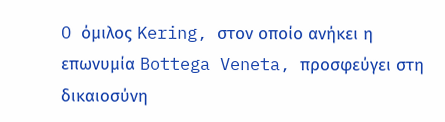O όμιλος Kering, στον οποίο ανήκει η επωνυμία Bottega Veneta, προσφεύγει στη δικαιοσύνη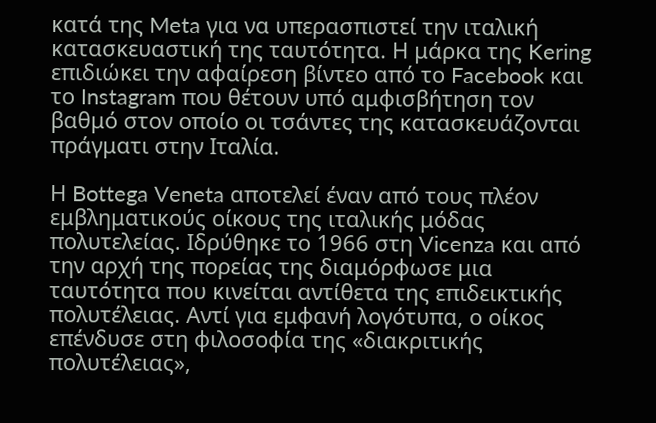κατά της Meta για να υπερασπιστεί την ιταλική κατασκευαστική της ταυτότητα. Η μάρκα της Kering επιδιώκει την αφαίρεση βίντεο από το Facebook και το Instagram που θέτουν υπό αμφισβήτηση τον βαθμό στον οποίο οι τσάντες της κατασκευάζονται πράγματι στην Ιταλία.

Η Bottega Veneta αποτελεί έναν από τους πλέον εμβληματικούς οίκους της ιταλικής μόδας πολυτελείας. Ιδρύθηκε το 1966 στη Vicenza και από την αρχή της πορείας της διαμόρφωσε μια ταυτότητα που κινείται αντίθετα της επιδεικτικής πολυτέλειας. Αντί για εμφανή λογότυπα, ο οίκος επένδυσε στη φιλοσοφία της «διακριτικής πολυτέλειας»,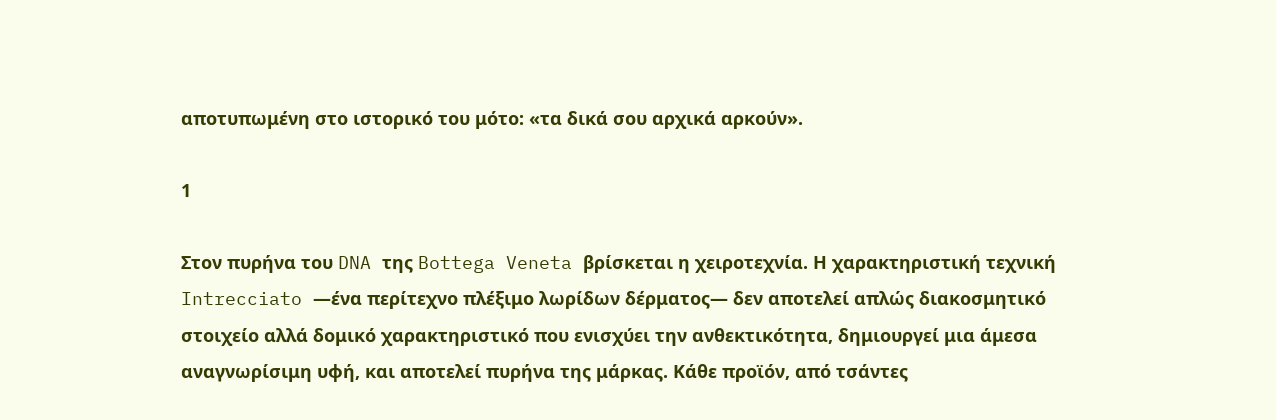αποτυπωμένη στο ιστορικό του μότο: «τα δικά σου αρχικά αρκούν».

1

Στον πυρήνα του DNA της Bottega Veneta βρίσκεται η χειροτεχνία. Η χαρακτηριστική τεχνική Intrecciato —ένα περίτεχνο πλέξιμο λωρίδων δέρματος— δεν αποτελεί απλώς διακοσμητικό στοιχείο αλλά δομικό χαρακτηριστικό που ενισχύει την ανθεκτικότητα, δημιουργεί μια άμεσα αναγνωρίσιμη υφή, και αποτελεί πυρήνα της μάρκας. Κάθε προϊόν, από τσάντες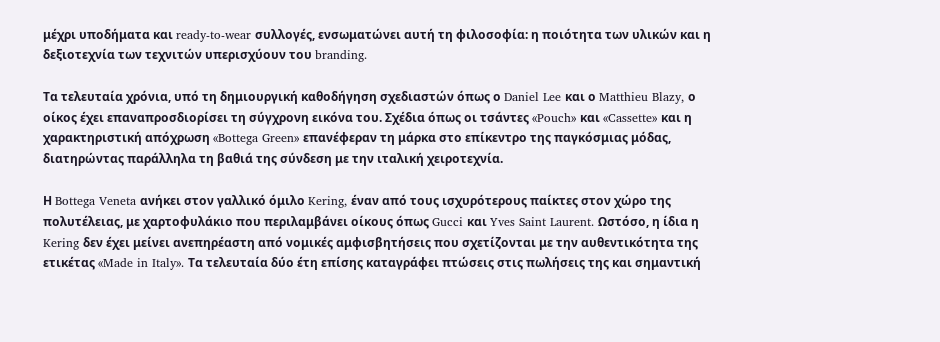μέχρι υποδήματα και ready-to-wear συλλογές, ενσωματώνει αυτή τη φιλοσοφία: η ποιότητα των υλικών και η δεξιοτεχνία των τεχνιτών υπερισχύουν του branding.

Τα τελευταία χρόνια, υπό τη δημιουργική καθοδήγηση σχεδιαστών όπως ο Daniel Lee και ο Matthieu Blazy, ο οίκος έχει επαναπροσδιορίσει τη σύγχρονη εικόνα του. Σχέδια όπως οι τσάντες «Pouch» και «Cassette» και η χαρακτηριστική απόχρωση «Bottega Green» επανέφεραν τη μάρκα στο επίκεντρο της παγκόσμιας μόδας, διατηρώντας παράλληλα τη βαθιά της σύνδεση με την ιταλική χειροτεχνία.

Η Bottega Veneta ανήκει στον γαλλικό όμιλο Kering, έναν από τους ισχυρότερους παίκτες στον χώρο της πολυτέλειας, με χαρτοφυλάκιο που περιλαμβάνει οίκους όπως Gucci και Yves Saint Laurent. Ωστόσο, η ίδια η Kering δεν έχει μείνει ανεπηρέαστη από νομικές αμφισβητήσεις που σχετίζονται με την αυθεντικότητα της ετικέτας «Made in Italy». Τα τελευταία δύο έτη επίσης καταγράφει πτώσεις στις πωλήσεις της και σημαντική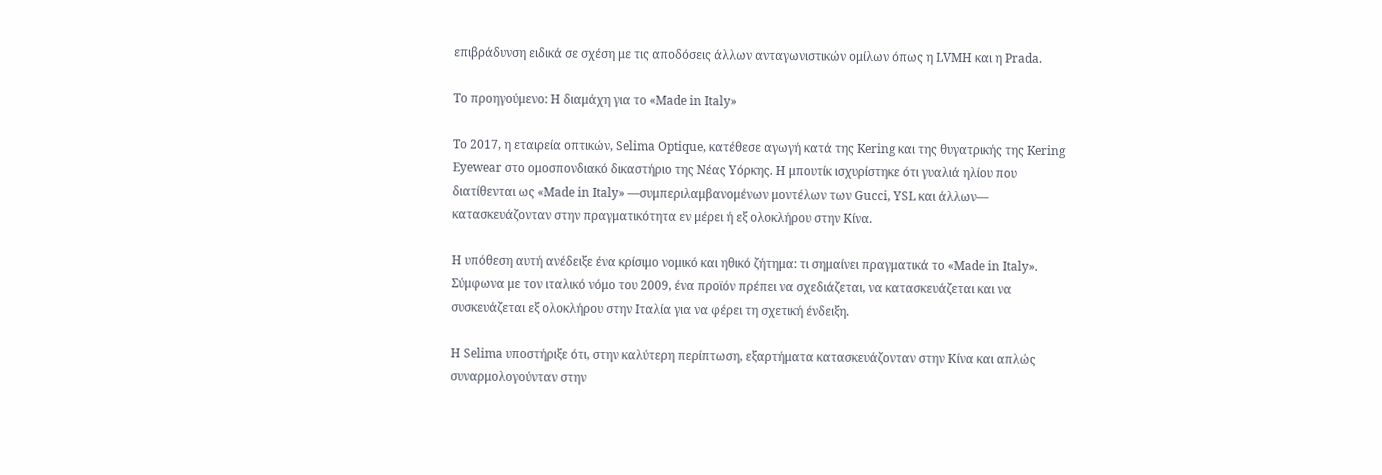επιβράδυνση ειδικά σε σχέση με τις αποδόσεις άλλων ανταγωνιστικών ομίλων όπως η LVMH και η Prada.

Το προηγούμενο: H διαμάχη για το «Made in Italy»

Το 2017, η εταιρεία οπτικών, Selima Optique, κατέθεσε αγωγή κατά της Kering και της θυγατρικής της Kering Eyewear στο ομοσπονδιακό δικαστήριο της Νέας Υόρκης. Η μπουτίκ ισχυρίστηκε ότι γυαλιά ηλίου που διατίθενται ως «Made in Italy» —συμπεριλαμβανομένων μοντέλων των Gucci, YSL και άλλων— κατασκευάζονταν στην πραγματικότητα εν μέρει ή εξ ολοκλήρου στην Κίνα.

Η υπόθεση αυτή ανέδειξε ένα κρίσιμο νομικό και ηθικό ζήτημα: τι σημαίνει πραγματικά το «Made in Italy». Σύμφωνα με τον ιταλικό νόμο του 2009, ένα προϊόν πρέπει να σχεδιάζεται, να κατασκευάζεται και να συσκευάζεται εξ ολοκλήρου στην Ιταλία για να φέρει τη σχετική ένδειξη.

Η Selima υποστήριξε ότι, στην καλύτερη περίπτωση, εξαρτήματα κατασκευάζονταν στην Κίνα και απλώς συναρμολογούνταν στην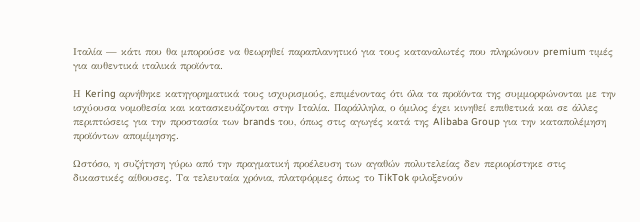Ιταλία — κάτι που θα μπορούσε να θεωρηθεί παραπλανητικό για τους καταναλωτές που πληρώνουν premium τιμές για αυθεντικά ιταλικά προϊόντα.

Η Kering αρνήθηκε κατηγορηματικά τους ισχυρισμούς, επιμένοντας ότι όλα τα προϊόντα της συμμορφώνονται με την ισχύουσα νομοθεσία και κατασκευάζονται στην Ιταλία. Παράλληλα, ο όμιλος έχει κινηθεί επιθετικά και σε άλλες περιπτώσεις για την προστασία των brands του, όπως στις αγωγές κατά της Alibaba Group για την καταπολέμηση προϊόντων απομίμησης.

Ωστόσο, η συζήτηση γύρω από την πραγματική προέλευση των αγαθών πολυτελείας δεν περιορίστηκε στις δικαστικές αίθουσες. Τα τελευταία χρόνια, πλατφόρμες όπως το TikTok φιλοξενούν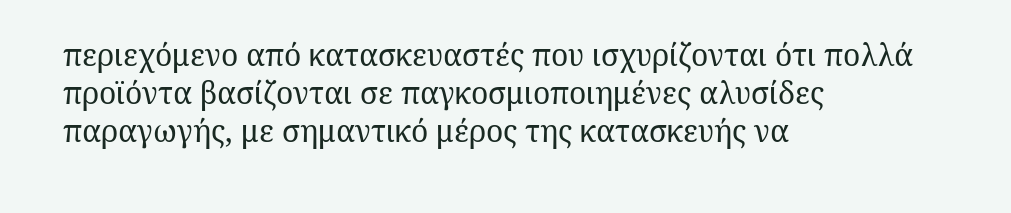περιεχόμενο από κατασκευαστές που ισχυρίζονται ότι πολλά προϊόντα βασίζονται σε παγκοσμιοποιημένες αλυσίδες παραγωγής, με σημαντικό μέρος της κατασκευής να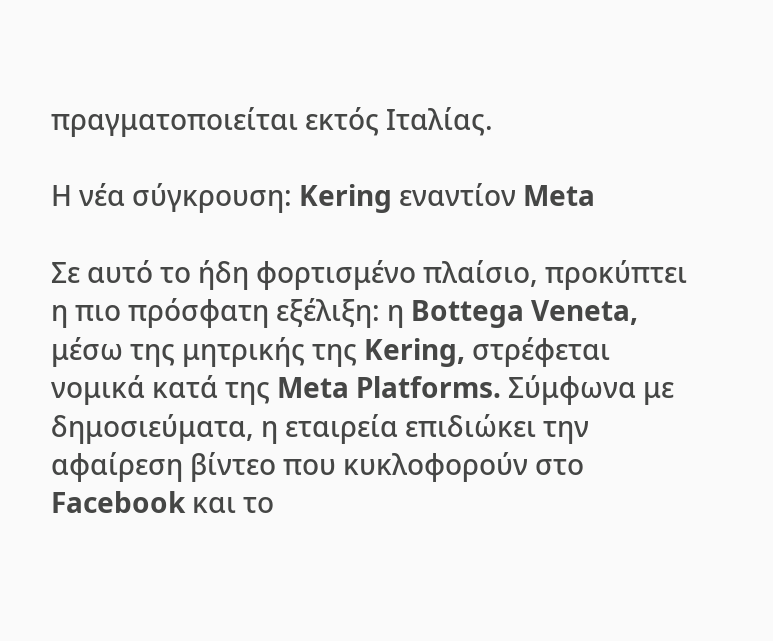πραγματοποιείται εκτός Ιταλίας.

Η νέα σύγκρουση: Kering εναντίον Meta

Σε αυτό το ήδη φορτισμένο πλαίσιο, προκύπτει η πιο πρόσφατη εξέλιξη: η Bottega Veneta, μέσω της μητρικής της Kering, στρέφεται νομικά κατά της Meta Platforms. Σύμφωνα με δημοσιεύματα, η εταιρεία επιδιώκει την αφαίρεση βίντεο που κυκλοφορούν στο Facebook και το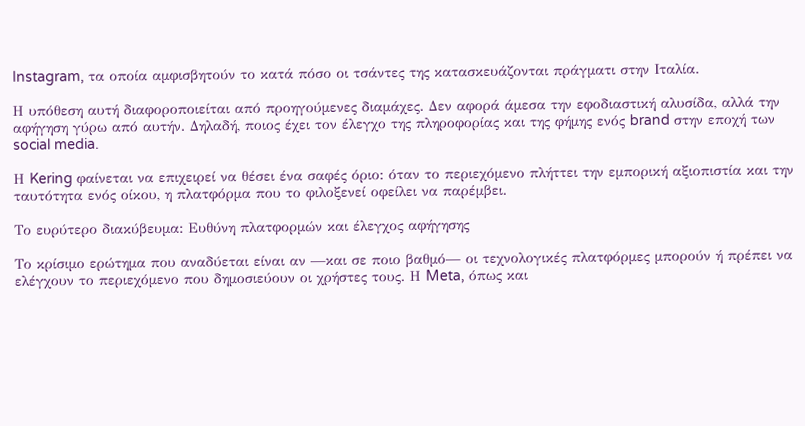Instagram, τα οποία αμφισβητούν το κατά πόσο οι τσάντες της κατασκευάζονται πράγματι στην Ιταλία.

Η υπόθεση αυτή διαφοροποιείται από προηγούμενες διαμάχες. Δεν αφορά άμεσα την εφοδιαστική αλυσίδα, αλλά την αφήγηση γύρω από αυτήν. Δηλαδή, ποιος έχει τον έλεγχο της πληροφορίας και της φήμης ενός brand στην εποχή των social media.

Η Kering φαίνεται να επιχειρεί να θέσει ένα σαφές όριο: όταν το περιεχόμενο πλήττει την εμπορική αξιοπιστία και την ταυτότητα ενός οίκου, η πλατφόρμα που το φιλοξενεί οφείλει να παρέμβει.

Το ευρύτερο διακύβευμα: Ευθύνη πλατφορμών και έλεγχος αφήγησης

Το κρίσιμο ερώτημα που αναδύεται είναι αν —και σε ποιο βαθμό— οι τεχνολογικές πλατφόρμες μπορούν ή πρέπει να ελέγχουν το περιεχόμενο που δημοσιεύουν οι χρήστες τους. Η Meta, όπως και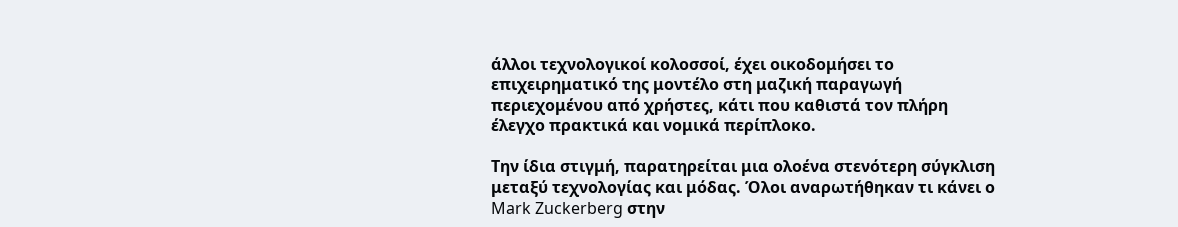άλλοι τεχνολογικοί κολοσσοί, έχει οικοδομήσει το επιχειρηματικό της μοντέλο στη μαζική παραγωγή περιεχομένου από χρήστες, κάτι που καθιστά τον πλήρη έλεγχο πρακτικά και νομικά περίπλοκο.

Την ίδια στιγμή, παρατηρείται μια ολοένα στενότερη σύγκλιση μεταξύ τεχνολογίας και μόδας. Όλοι αναρωτήθηκαν τι κάνει ο Mark Zuckerberg στην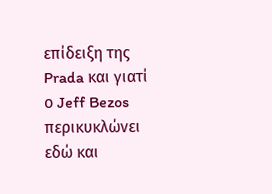επίδειξη της Prada και γιατί ο Jeff Bezos περικυκλώνει εδώ και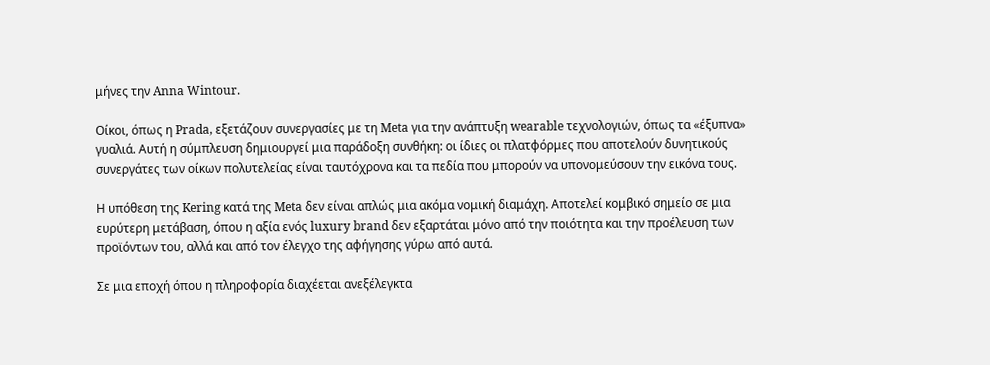μήνες την Anna Wintour.

Οίκοι, όπως η Prada, εξετάζουν συνεργασίες με τη Meta για την ανάπτυξη wearable τεχνολογιών, όπως τα «έξυπνα» γυαλιά. Αυτή η σύμπλευση δημιουργεί μια παράδοξη συνθήκη: οι ίδιες οι πλατφόρμες που αποτελούν δυνητικούς συνεργάτες των οίκων πολυτελείας είναι ταυτόχρονα και τα πεδία που μπορούν να υπονομεύσουν την εικόνα τους.

Η υπόθεση της Kering κατά της Meta δεν είναι απλώς μια ακόμα νομική διαμάχη. Αποτελεί κομβικό σημείο σε μια ευρύτερη μετάβαση, όπου η αξία ενός luxury brand δεν εξαρτάται μόνο από την ποιότητα και την προέλευση των προϊόντων του, αλλά και από τον έλεγχο της αφήγησης γύρω από αυτά.

Σε μια εποχή όπου η πληροφορία διαχέεται ανεξέλεγκτα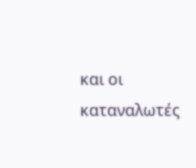και οι καταναλωτές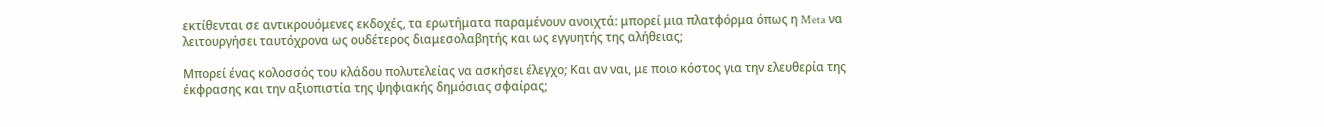εκτίθενται σε αντικρουόμενες εκδοχές, τα ερωτήματα παραμένουν ανοιχτά: μπορεί μια πλατφόρμα όπως η Meta να λειτουργήσει ταυτόχρονα ως ουδέτερος διαμεσολαβητής και ως εγγυητής της αλήθειας;

Μπορεί ένας κολοσσός του κλάδου πολυτελείας να ασκήσει έλεγχο; Και αν ναι, με ποιο κόστος για την ελευθερία της έκφρασης και την αξιοπιστία της ψηφιακής δημόσιας σφαίρας;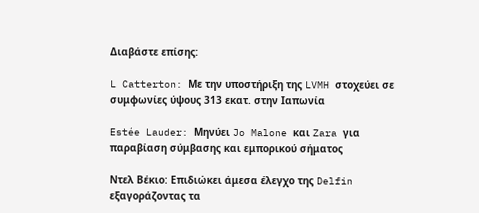Διαβάστε επίσης:

L Catterton: Με την υποστήριξη της LVMH στοχεύει σε συμφωνίες ύψους 313 εκατ. στην Ιαπωνία

Estée Lauder: Mηνύει Jo Malone και Zara για παραβίαση σύμβασης και εμπορικού σήματος

Nτελ Βέκιο: Επιδιώκει άμεσα έλεγχο της Delfin εξαγοράζοντας τα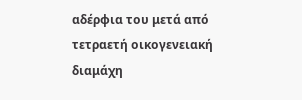αδέρφια του μετά από τετραετή οικογενειακή διαμάχη